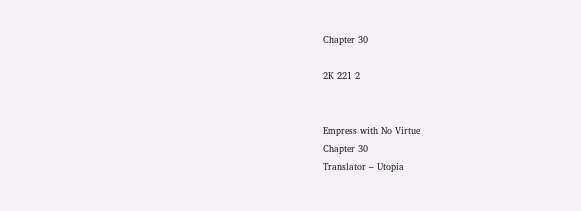Chapter 30

2K 221 2


Empress with No Virtue
Chapter 30
Translator – Utopia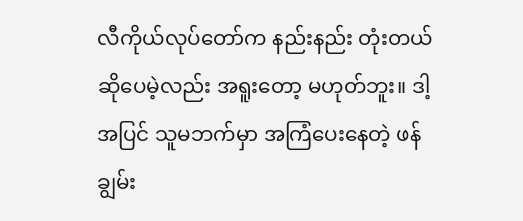လီကိုယ်လုပ်တော်က နည်းနည်း တုံးတယ်ဆိုပေမဲ့လည်း အရူးတော့ မဟုတ်ဘူး။ ဒါ့အပြင် သူမဘက်မှာ အကြံပေးနေတဲ့ ဖန်ချွမ်း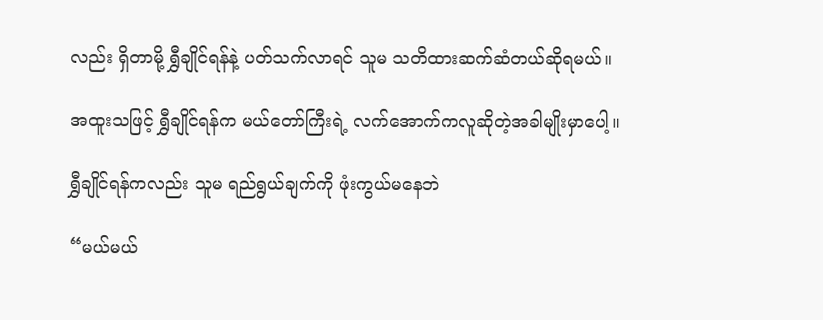လည်း ရှိတာမို့ ရွှီချိုင်ရန်နဲ့ ပတ်သက်လာရင် သူမ သတိထားဆက်ဆံတယ်ဆိုရမယ်။

အထူးသဖြင့် ရွှီချိုင်ရန်က မယ်တော်ကြီးရဲ့ လက်အောက်ကလူဆိုတဲ့အခါမျိုးမှာပေါ့။

ရွှီချိုင်ရန်ကလည်း သူမ ရည်ရွယ်ချက်ကို ဖုံးကွယ်မနေဘဲ

“မယ်မယ်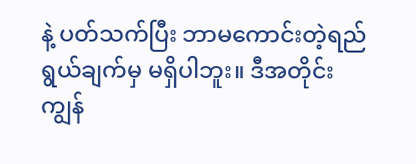နဲ့ ပတ်သက်ပြီး ဘာမကောင်းတဲ့ရည်ရွယ်ချက်မှ မရှိပါဘူး။ ဒီအတိုင်း ကျွန်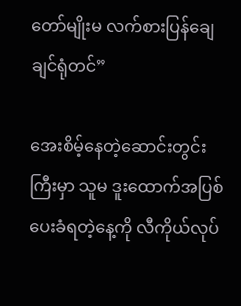တော်မျိုးမ လက်စားပြန်ချေချင်ရုံတင်”

အေးစိမ့်နေတဲ့ဆောင်းတွင်းကြီးမှာ သူမ ဒူးထောက်အပြစ်ပေးခံရတဲ့နေ့ကို လီကိုယ်လုပ်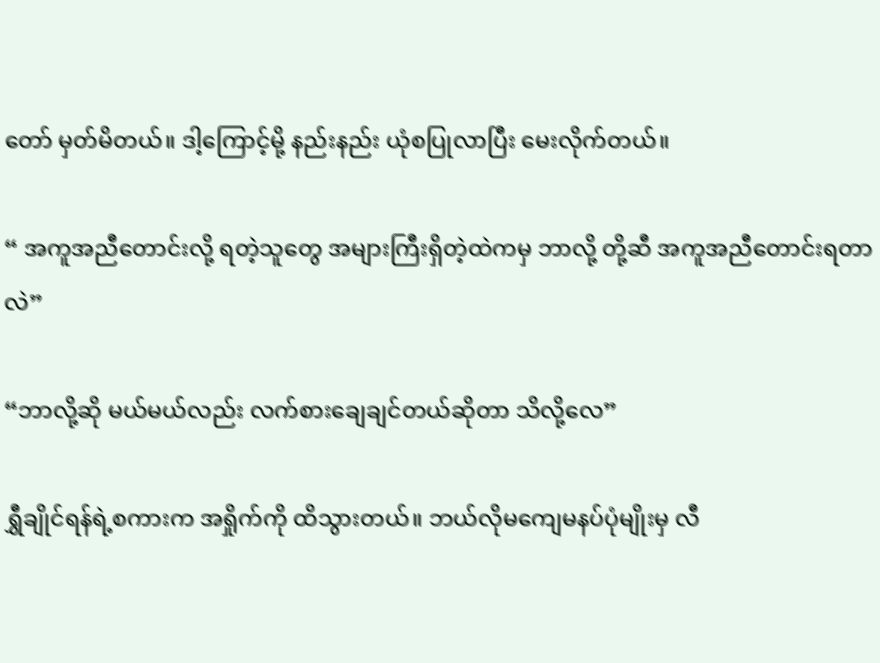တော် မှတ်မိတယ်။ ဒါ့ကြောင့်မို့ နည်းနည်း ယုံစပြုလာပြီး မေးလိုက်တယ်။

“ အကူအညီတောင်းလို့ ရတဲ့သူတွေ အများကြီးရှိတဲ့ထဲကမှ ဘာလို့ တို့ဆီ အကူအညီတောင်းရတာလဲ”

“ဘာလို့ဆို မယ်မယ်လည်း လက်စားချေချင်တယ်ဆိုတာ သိလို့လေ”

ရွှီချိုင်ရန်ရဲ့စကားက အရှိုက်ကို ထိသွားတယ်။ ဘယ်လိုမကျေမနပ်ပုံမျိုးမှ လီ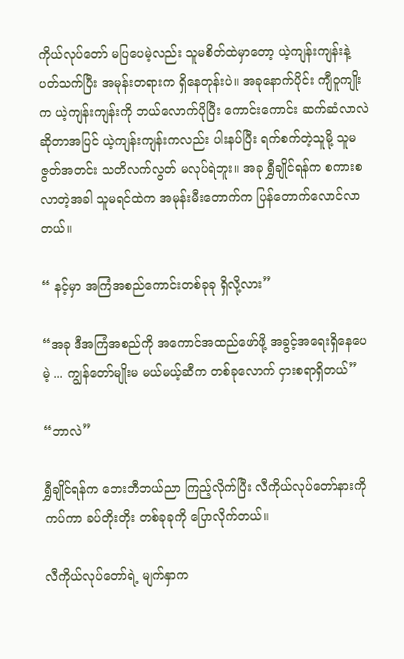ကိုယ်လုပ်တော် မပြပေမဲ့လည်း သူမစိတ်ထဲမှာတော့ ယဲ့ကျန်းကျန်းနဲ့ ပတ်သက်ပြီး အမုန်းတရားက ရှိနေတုန်းပဲ။ အခုနောက်ပိုင်း ကျီဝူကျိုးက ယဲ့ကျန်းကျန်းကို ဘယ်လောက်ပိုပြီး ကောင်းကောင်း ဆက်ဆံလာလဲဆိုတာအပြင် ယဲ့ကျန်းကျန်းကလည်း ပါးနပ်ပြီး ရက်စက်တဲ့သူမို့ သူမ ဇွတ်အတင်း သတိလက်လွတ် မလုပ်ရဲဘူး။ အခု ရွှီချိုင်ရန်က စကားစလာတဲ့အခါ သူမရင်ထဲက အမုန်းမီးတောက်က ပြန်တောက်လောင်လာတယ်။

“ နင့်မှာ အကြံအစည်ကောင်းတစ်ခုခု ရှိလို့လား”

“အခု ဒီအကြံအစည်ကို အကောင်အထည်ဖော်ဖို့ အခွင့်အရေးရှိနေပေမဲ့ ... ကျွန်တော်မျိုးမ မယ်မယ့်ဆီက တစ်ခုလောက် ငှားစရာရှိတယ်”

“ဘာလဲ”

ရွှီချိုင်ရန်က ဘေးဘီဘယ်ညာ ကြည့်လိုက်ပြီး လီကိုယ်လုပ်တော်နားကို ကပ်ကာ ခပ်တိုးတိုး တစ်ခုခုကို ပြောလိုက်တယ်။

လီကိုယ်လုပ်တော်ရဲ့ မျက်နှာက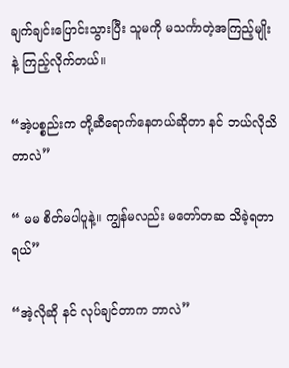ချက်ချင်းပြောင်းသွားပြီး သူမကို မသင်္ကာတဲ့အကြည့်မျိုးနဲ့ ကြည့်လိုက်တယ်။

“အဲ့ပစ္စည်းက တို့ဆီရောက်နေတယ်ဆိုတာ နင် ဘယ်လိုသိတာလဲ”

“ မမ စိတ်မပါပူနဲ့။ ကျွန်မလည်း မတော်တဆ သိခဲ့ရတာရယ်”

“အဲ့လိုဆို နင် လုပ်ချင်တာက ဘာလဲ”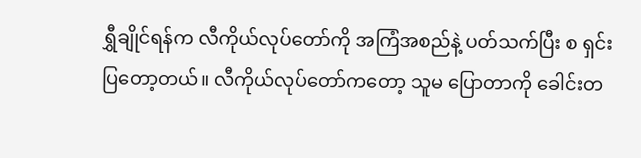ရွှီချိုင်ရန်က လီကိုယ်လုပ်တော်ကို အကြံအစည်နဲ့ ပတ်သက်ပြီး စ ရှင်းပြတော့တယ်။ လီကိုယ်လုပ်တော်ကတော့ သူမ ပြောတာကို ခေါင်းတ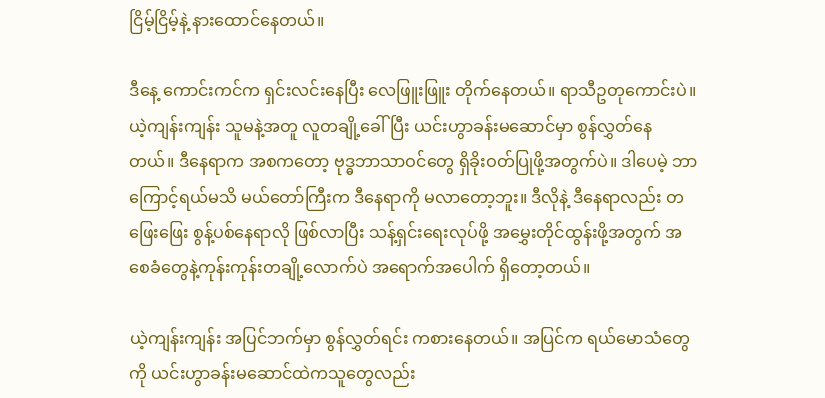ငြိမ့်ငြိမ့်နဲ့ နားထောင်နေတယ်။

ဒီနေ့ ကောင်းကင်က ရှင်းလင်းနေပြီး လေဖြူးဖြူး တိုက်နေတယ်။ ရာသီဥတုကောင်းပဲ။ ယဲ့ကျန်းကျန်း သူမနဲ့အတူ လူတချို့ခေါ်ပြီး ယင်းဟွာခန်းမဆောင်မှာ စွန်လွှတ်နေတယ်။ ဒီနေရာက အစကတော့ ဗုဒ္ဓဘာသာဝင်တွေ ရှိခိုးဝတ်ပြုဖို့အတွက်ပဲ။ ဒါပေမဲ့ ဘာကြောင့်ရယ်မသိ မယ်တော်ကြီးက ဒီနေရာကို မလာတော့ဘူး။ ဒီလိုနဲ့ ဒီနေရာလည်း တဖြေးဖြေး စွန့်ပစ်နေရာလို ဖြစ်လာပြီး သန့်ရှင်းရေးလုပ်ဖို့ အမွှေးတိုင်ထွန်းဖို့အတွက် အစေခံတွေနဲ့ကုန်းကုန်းတချို့လောက်ပဲ အရောက်အပေါက် ရှိတော့တယ်။

ယဲ့ကျန်းကျန်း အပြင်ဘက်မှာ စွန်လွှတ်ရင်း ကစားနေတယ်။ အပြင်က ရယ်မောသံတွေကို ယင်းဟွာခန်းမဆောင်ထဲကသူတွေလည်း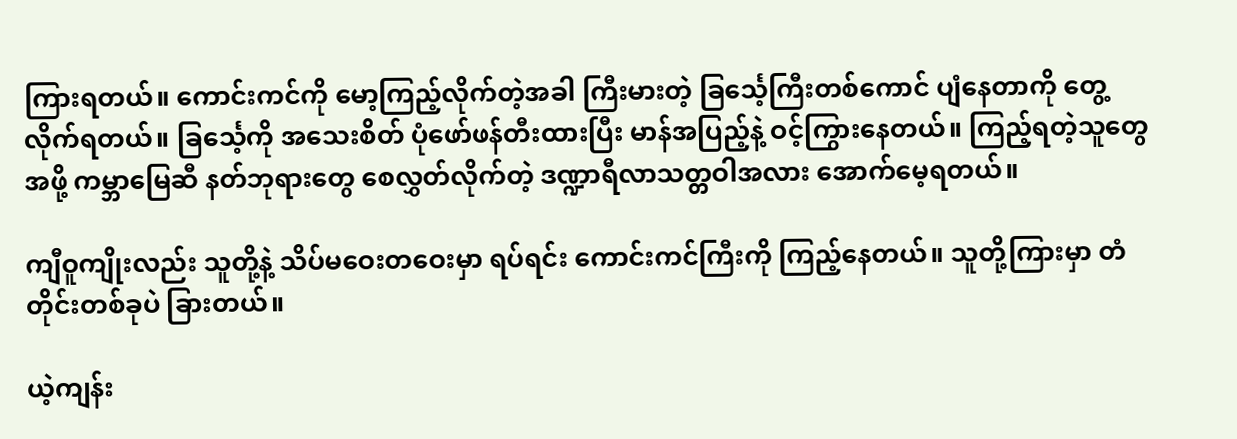ကြားရတယ်။ ကောင်းကင်ကို မော့ကြည့်လိုက်တဲ့အခါ ကြီးမားတဲ့ ခြင်္သေ့ကြီးတစ်ကောင် ပျံနေတာကို တွေ့လိုက်ရတယ်။ ခြင်္သေ့ကို အသေးစိတ် ပုံဖော်ဖန်တီးထားပြီး မာန်အပြည့်နဲ့ ဝင့်ကြွားနေတယ်။ ကြည့်ရတဲ့သူတွေအဖို့ ကမ္ဘာမြေဆီ နတ်ဘုရားတွေ စေလွှတ်လိုက်တဲ့ ဒဏ္ဍာရီလာသတ္တဝါအလား အောက်မေ့ရတယ်။

ကျီဝူကျိုးလည်း သူတို့နဲ့ သိပ်မဝေးတဝေးမှာ ရပ်ရင်း ကောင်းကင်ကြီးကို ကြည့်နေတယ်။ သူတို့ကြားမှာ တံတိုင်းတစ်ခုပဲ ခြားတယ်။

ယဲ့ကျန်း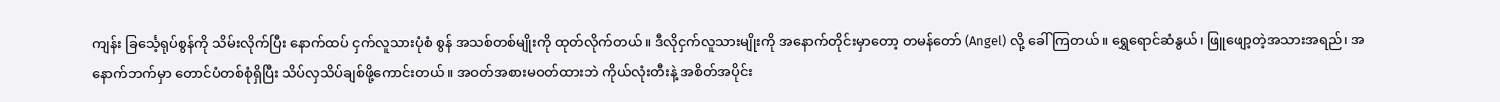ကျန်း ခြင်္သေ့ရုပ်စွန်ကို သိမ်းလိုက်ပြီး နောက်ထပ် ငှက်လူသားပုံစံ စွန် အသစ်တစ်မျိုးကို ထုတ်လိုက်တယ်။ ဒီလိုငှက်လူသားမျိုးကို အနောက်တိုင်းမှာတော့ တမန်တော် (Angel) လို့ ခေါ်ကြတယ်။ ရွှေရောင်ဆံနွယ်၊ ဖြူဖျော့တဲ့အသားအရည်၊ အနောက်ဘက်မှာ တောင်ပံတစ်စုံရှိပြီး သိပ်လှသိပ်ချစ်ဖို့ကောင်းတယ်။ အဝတ်အစားမဝတ်ထားဘဲ ကိုယ်လုံးတီးနဲ့ အစိတ်အပိုင်း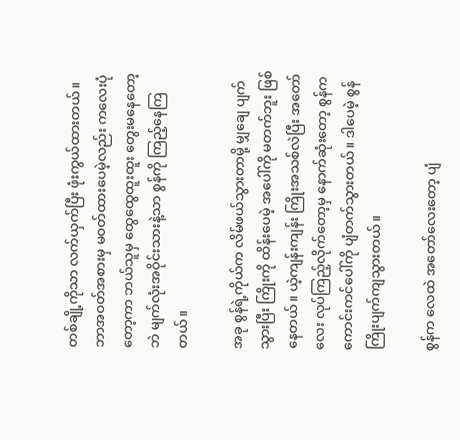တစ်ချို့ကိုသာ လက်ယှက်ပြီး ဖုံးကွယ်ထားတယ်။ ဘာအဝတ်အစားမှ မဝတ်ထားပေမဲ့လည်း ကလေးပုံတော့ကာ ဘယ်သူမှ ထွေထွေထူးထူး တွေးမနေတော့ဘဲ မျက်လုံးအဝိုင်းသားနဲ့သာ စွန်ကို ကြည့်နေကြတယ်။

အခု စွန်ရဲ့ကိုယ်က လိမ်ဖယ်သွားတာမို့ မျှချေ ပျက်သွားပြီး ကြိုးကို ထိန်းပေမဲ့ အပေါ်ကို မတက်ဘူး ဖြစ်နေတယ်။ ယဲ့ကျန်းကျန်း ကြိုးအသစ်လဲပြီး အတော်လေး လုပ်ကြည့်လိုက်တော့မှ နောက်ဆုံးတော့ စွန်က ကောင်းကင်ပေါ်ကို ပျံတက်သွားတယ်။ ဒါပေမဲ့ စွန်ကြိုးပျက်ကျသွားတယ်။

စွန်က လေထဲ အတော်လေးတော့ ပျံ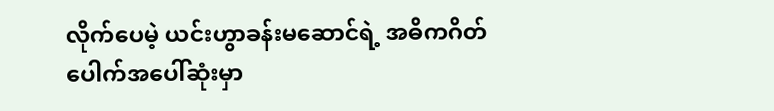လိုက်ပေမဲ့ ယင်းဟွာခန်းမဆောင်ရဲ့ အဓိကဂိတ်ပေါက်အပေါ်ဆုံးမှာ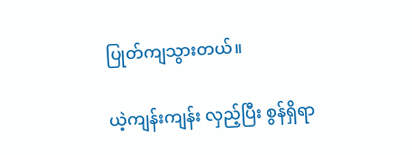ပြုတ်ကျသွားတယ်။

ယဲ့ကျန်းကျန်း လှည့်ပြီး စွန်ရှိရာ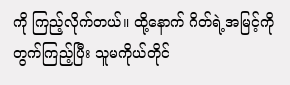ကို ကြည့်လိုက်တယ်။ ထို့နောက် ဂိတ်ရဲ့အမြင့်ကို တွက်ကြည့်ပြီး သူမကိုယ်တိုင်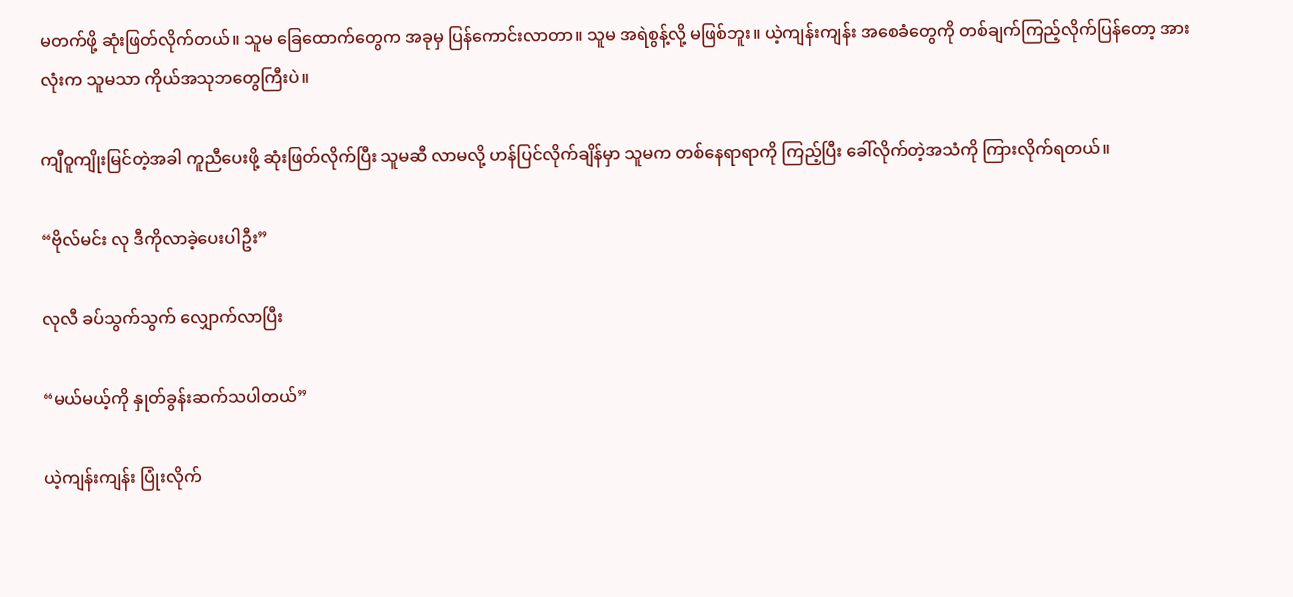မတက်ဖို့ ဆုံးဖြတ်လိုက်တယ်။ သူမ ခြေထောက်တွေက အခုမှ ပြန်ကောင်းလာတာ။ သူမ အရဲစွန့်လို့ မဖြစ်ဘူး။ ယဲ့ကျန်းကျန်း အစေခံတွေကို တစ်ချက်ကြည့်လိုက်ပြန်တော့ အားလုံးက သူမသာ ကိုယ်အသုဘတွေကြီးပဲ။

ကျီဝူကျိုးမြင်တဲ့အခါ ကူညီပေးဖို့ ဆုံးဖြတ်လိုက်ပြီး သူမဆီ လာမလို့ ဟန်ပြင်လိုက်ချိန်မှာ သူမက တစ်နေရာရာကို ကြည့်ပြီး ခေါ်လိုက်တဲ့အသံကို ကြားလိုက်ရတယ်။

“ဗိုလ်မင်း လု ဒီကိုလာခဲ့ပေးပါဦး”

လုလီ ခပ်သွက်သွက် လျှောက်လာပြီး

“မယ်မယ့်ကို နှုတ်ခွန်းဆက်သပါတယ်”

ယဲ့ကျန်းကျန်း ပြုံးလိုက်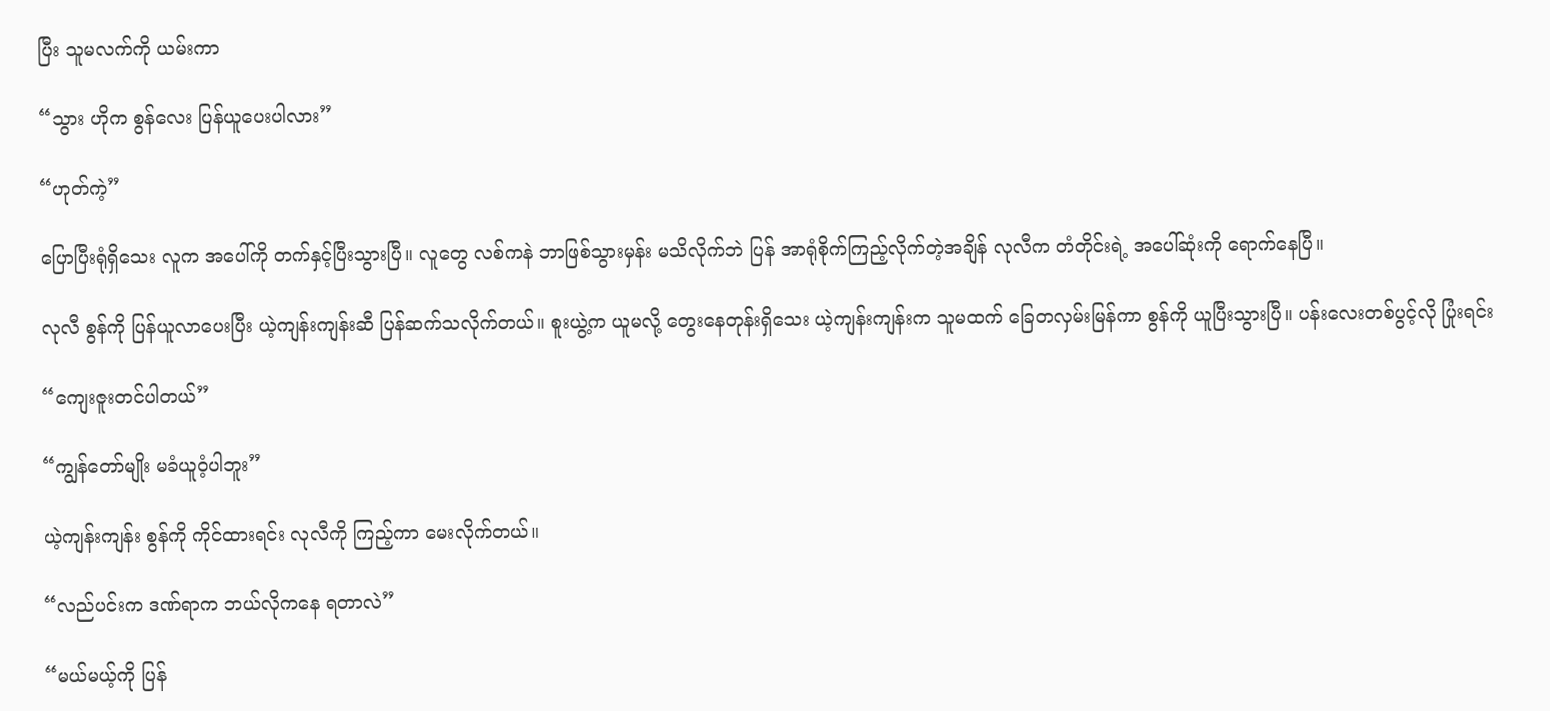ပြီး သူမလက်ကို ယမ်းကာ

“သွား ဟိုက စွန်လေး ပြန်ယူပေးပါလား”

“ဟုတ်ကဲ့”

ပြောပြီးရုံရှိသေး လူက အပေါ်ကို တက်နှင့်ပြီးသွားပြီ။ လူတွေ လစ်ကနဲ ဘာဖြစ်သွားမှန်း မသိလိုက်ဘဲ ပြန် အာရုံစိုက်ကြည့်လိုက်တဲ့အချိန် လုလီက တံတိုင်းရဲ့ အပေါ်ဆုံးကို ရောက်နေပြီ။

လုလီ စွန်ကို ပြန်ယူလာပေးပြီး ယဲ့ကျန်းကျန်းဆီ ပြန်ဆက်သလိုက်တယ်။ စူးယွဲ့က ယူမလို့ တွေးနေတုန်းရှိသေး ယဲ့ကျန်းကျန်းက သူမထက် ခြေတလှမ်းမြန်ကာ စွန်ကို ယူပြီးသွားပြီ။ ပန်းလေးတစ်ပွင့်လို ပြုံးရင်း

“ကျေးဇူးတင်ပါတယ်”

“ကျွန်တော်မျိုး မခံယူဝံ့ပါဘူး”

ယဲ့ကျန်းကျန်း စွန်ကို ကိုင်ထားရင်း လုလီကို ကြည့်ကာ မေးလိုက်တယ်။

“လည်ပင်းက ဒဏ်ရာက ဘယ်လိုကနေ ရတာလဲ”

“မယ်မယ့်ကို ပြန်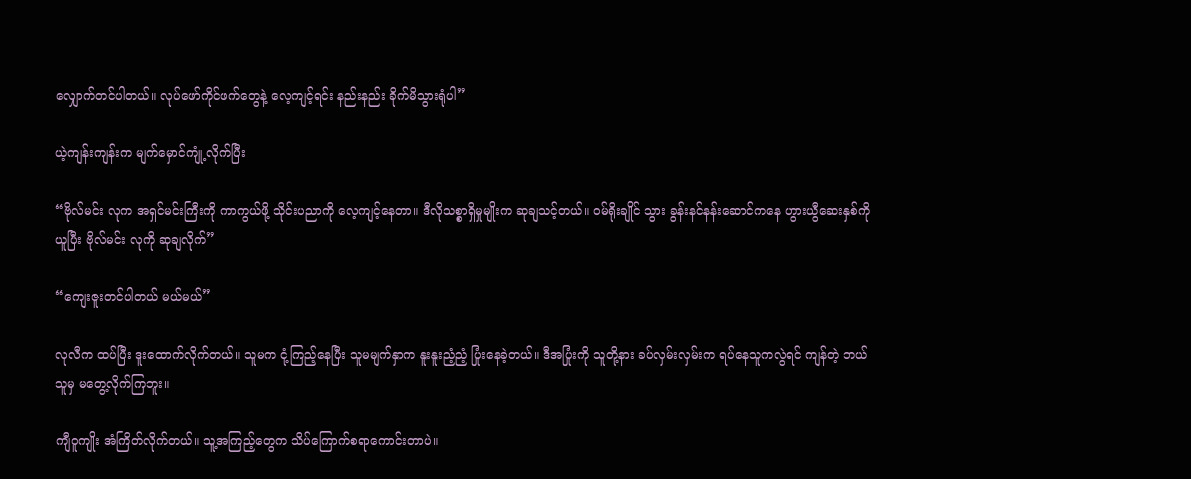လျှောက်တင်ပါတယ်။ လုပ်ဖော်ကိုင်ဖက်တွေနဲ့ လေ့ကျင့်ရင်း နည်းနည်း ခိုက်မိသွားရုံပါ”

ယဲ့ကျန်းကျန်းက မျက်မှောင်ကျုံ့လိုက်ပြီး

“ဗိုလ်မင်း လုက အရှင်မင်းကြီးကို ကာကွယ်ဖို့ သိုင်းပညာကို လေ့ကျင့်နေတာ။ ဒီလိုသစ္စာရှိမှုမျိုးက ဆုချသင့်တယ်။ ဝမ်ရိုးချိုင် သွား ခွန်းနင်နန်းဆောင်ကနေ ဟွားယွီဆေးနှစ်ကို ယူပြီး ဗိုလ်မင်း လုကို ဆုချလိုက်”

“ကျေးဇူးတင်ပါတယ် မယ်မယ်”

လုလီက ထပ်ပြီး ဒူးထောက်လိုက်တယ်။ သူမက ငုံ့ကြည့်နေပြီး သူမမျက်နှာက နူးနူးညံ့ညံ့ ပြုံးနေခဲ့တယ်။ ဒီအပြုံးကို သူတို့နား ခပ်လှမ်းလှမ်းက ရပ်နေသူကလွဲရင် ကျန်တဲ့ ဘယ်သူမှ မတွေ့လိုက်ကြဘူး။

ကျီဝူကျိုး အံကြိတ်လိုက်တယ်။ သူ့အကြည့်တွေက သိပ်ကြောက်စရာကောင်းတာပဲ။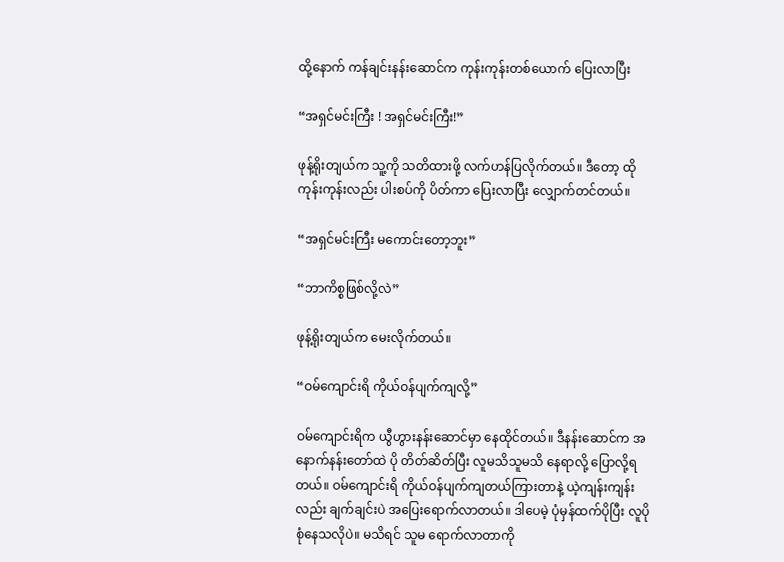ထို့နောက် ကန်ချင်းနန်းဆောင်က ကုန်းကုန်းတစ်ယောက် ပြေးလာပြီး

“အရှင်မင်းကြီး ! အရှင်မင်းကြီး!”

ဖုန့်ရိုးတျယ်က သူ့ကို သတိထား‌ဖို့ လက်ဟန်ပြလိုက်တယ်။ ဒီတော့ ထိုကုန်းကုန်းလည်း ပါးစပ်ကို ပိတ်ကာ ပြေးလာပြီး လျှောက်တင်တယ်။

“အရှင်မင်းကြီး မကောင်းတော့ဘူး”

“ဘာကိစ္စဖြစ်လို့လဲ”

ဖုန့်ရိုးတျယ်က မေးလိုက်တယ်။

“ဝမ်ကျောင်းရိ ကိုယ်ဝန်ပျက်ကျလို့”

ဝမ်ကျောင်းရိက ယွီဟွားနန်းဆောင်မှာ နေထိုင်တယ်။ ဒီနန်းဆောင်က အနောက်နန်းတော်ထဲ ပို တိတ်ဆိတ်ပြီး လူမသိသူမသိ နေရာလို့ ပြောလို့ရတယ်။ ဝမ်ကျောင်းရိ ကိုယ်ဝန်ပျက်ကျတယ်ကြားတာနဲ့ ယဲ့ကျန်းကျန်းလည်း ချက်ချင်းပဲ အပြေးရောက်လာတယ်။ ဒါပေမဲ့ ပုံမှန်ထက်ပိုပြီး လူပိုစုံနေသလိုပဲ။ မသိရင် သူမ ရောက်လာတာကို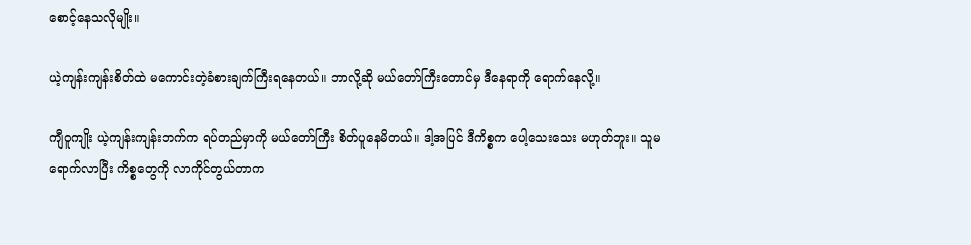စောင့်နေသလိုမျိုး။

ယဲ့ကျန်းကျန်းစိတ်ထဲ မကောင်းတဲ့ခံစားချက်ကြီးရနေတယ်။ ဘာလို့ဆို မယ်တော်ကြီးတောင်မှ ဒီနေရာကို ရောက်နေလို့။

ကျီဝူကျိုး ယဲ့ကျန်းကျန်းဘက်က ရပ်တည်မှာကို မယ်တော်ကြီး စိတ်ပူနေမိတယ်။ ဒါ့အပြင် ဒီကိစ္စက ပေါ့သေးသေး မဟုတ်ဘူး။ သူမ ရောက်လာပြီး ကိစ္စတွေကို လာကိုင်တွယ်တာက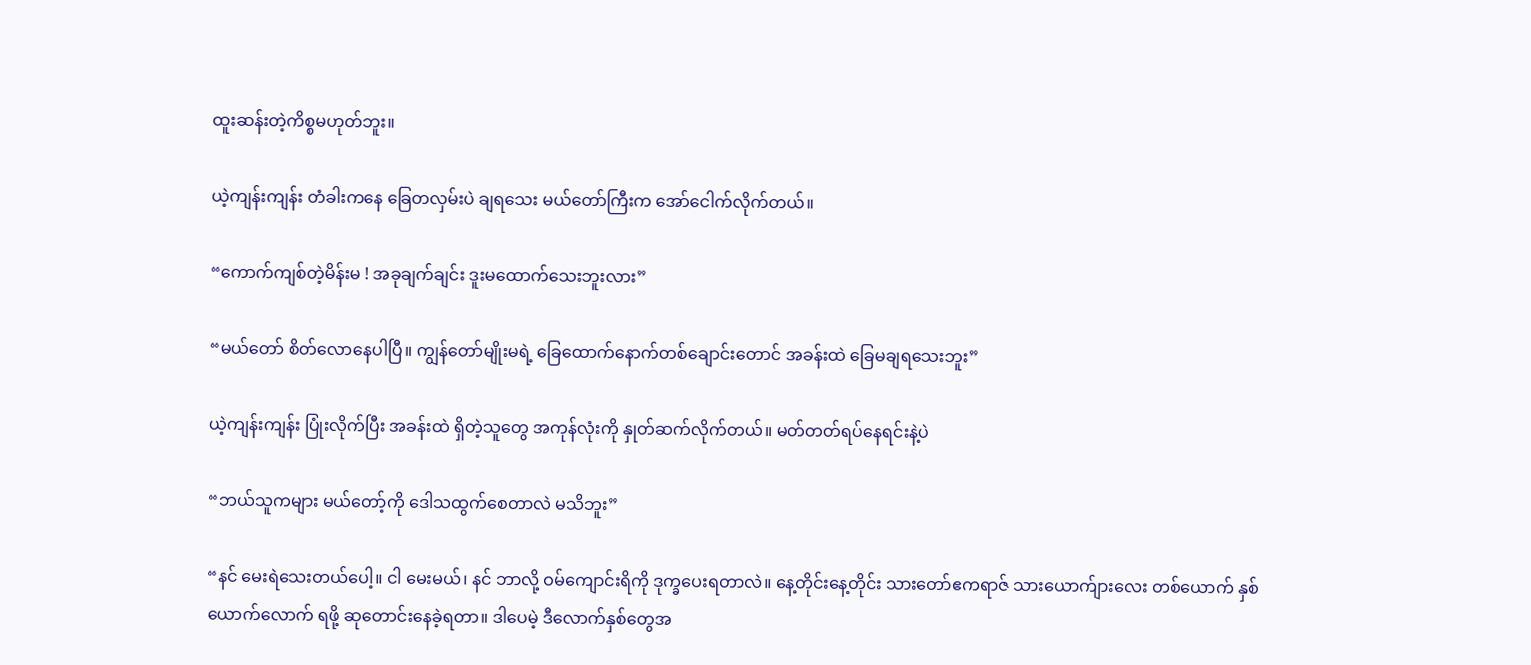ထူးဆန်းတဲ့ကိစ္စမဟုတ်ဘူး။

ယဲ့ကျန်းကျန်း တံခါးကနေ ခြေတလှမ်းပဲ ချရသေး မယ်တော်ကြီးက အော်ငေါက်လိုက်တယ်။

“ကောက်ကျစ်တဲ့မိန်းမ ! အခုချက်ချင်း ဒူးမထောက်သေးဘူးလား”

“မယ်တော် စိတ်လောနေပါပြီ။ ကျွန်တော်မျိုးမရဲ့ ခြေထောက်နောက်တစ်ချောင်းတောင် အခန်းထဲ ခြေမချရသေးဘူး”

ယဲ့ကျန်းကျန်း ပြုံးလိုက်ပြီး အခန်းထဲ ရှိတဲ့သူတွေ အကုန်လုံးကို နှုတ်ဆက်လိုက်တယ်။ မတ်တတ်ရပ်နေရင်းနဲ့ပဲ

“ဘယ်သူကများ မယ်တော့်ကို ဒေါသထွက်စေတာလဲ မသိဘူး”

“နင် မေးရဲသေးတယ်ပေါ့။ ငါ မေးမယ်၊ နင် ဘာလို့ ဝမ်ကျောင်းရိကို ဒုက္ခပေးရတာလဲ။ နေ့တိုင်းနေ့တိုင်း သားတော်ဧကရာဇ် သားယောက်ျားလေး တစ်ယောက် နှစ်ယောက်လောက် ရဖို့ ဆုတောင်းနေခဲ့ရတာ။ ဒါပေမဲ့ ဒီလောက်နှစ်တွေအ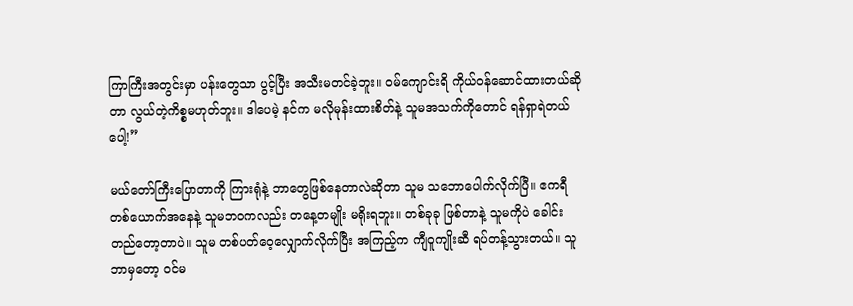ကြာကြီးအတွင်းမှာ ပန်းတွေသာ ပွင့်ပြီး အသီးမတင်ခဲ့ဘူး။ ဝမ်ကျောင်းရိ ကိုယ်ဝန်ဆောင်ထားတယ်ဆိုတာ လွယ်တဲ့ကိစ္စမဟုတ်ဘူး။ ဒါပေမဲ့ နင်က မလိုမုန်းထားစိတ်နဲ့ သူမအသက်ကိုတောင် ရန်ရှာရဲတယ်ပေါ့!”

မယ်‌တော်ကြီးပြောတာကို ကြားရုံနဲ့ ဘာတွေဖြစ်နေတာလဲဆိုတာ သူမ သဘောပေါက်လိုက်ပြီ။ ဧကရီတစ်ယောက်အနေနဲ့ သူမဘဝကလည်း တနေ့တမျိုး မရိုးရဘူး။ တစ်ခုခု ဖြစ်တာနဲ့ သူမကိုပဲ ခေါင်းတည်တော့တာပဲ။ သူမ တစ်ပတ်ဝေ့လျှောက်လိုက်ပြီး အကြည့်က ကျီဝူကျိုးဆီ ရပ်တန့်သွားတယ်။ သူ ဘာမှတော့ ဝင်မ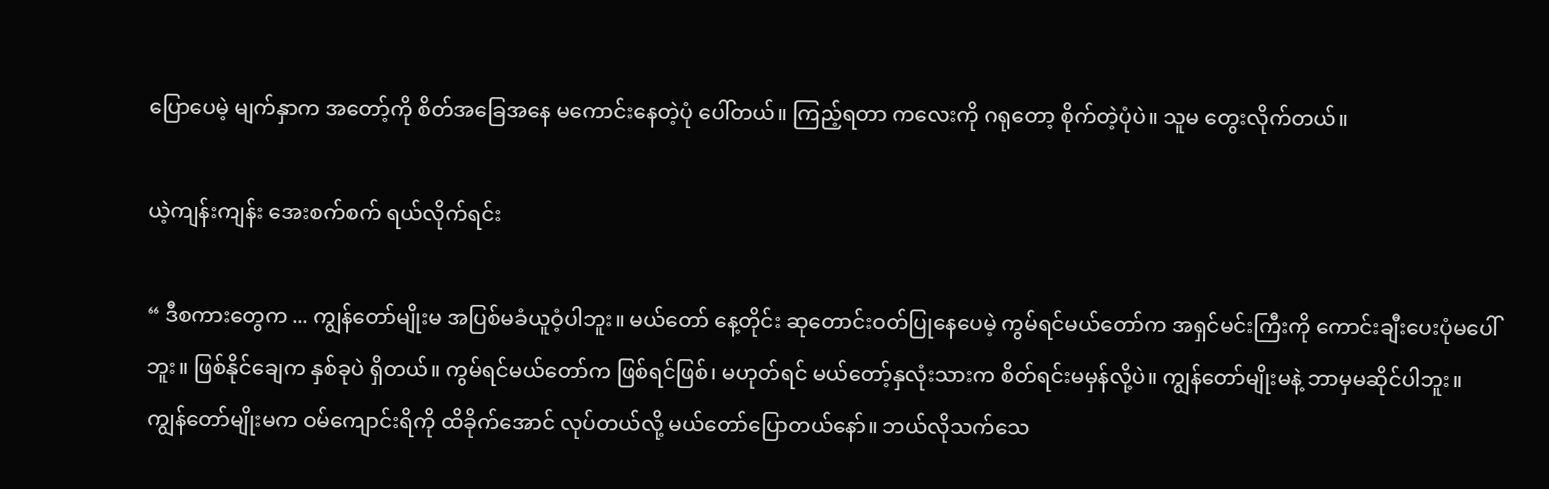ပြောပေမဲ့ မျက်နှာက အတော့်ကို စိတ်အခြေအနေ မကောင်းနေတဲ့ပုံ ပေါ်တယ်။ ကြည့်ရတာ ကလေးကို ဂရုတော့ စိုက်တဲ့ပုံပဲ။ သူမ တွေးလိုက်တယ်။

ယဲ့ကျန်းကျန်း အေးစက်စက် ရယ်လိုက်ရင်း

“ ဒီစကားတွေက ... ကျွန်တော်မျိုးမ အပြစ်မခံယူဝံ့ပါဘူး။ မယ်တော် နေ့တိုင်း ဆုတောင်းဝတ်ပြုနေပေမဲ့ ကွမ်ရင်မယ်တော်က အရှင်မင်းကြီးကို ကောင်းချီးပေးပုံမပေါ်ဘူး။ ဖြစ်နိုင်ချေက နှစ်ခုပဲ ရှိတယ်။ ကွမ်ရင်မယ်တော်က ဖြစ်ရင်ဖြစ်၊ မဟုတ်ရင် မယ်တော့်နှလုံးသားက စိတ်ရင်းမမှန်လို့ပဲ။ ကျွန်တော်မျိုးမနဲ့ ဘာမှမဆိုင်ပါဘူး။ ကျွန်တော်မျိုးမက ဝမ်ကျောင်းရိကို ထိခိုက်အောင် လုပ်တယ်လို့ မယ်တော်ပြောတယ်နော်။ ဘယ်လိုသက်သေ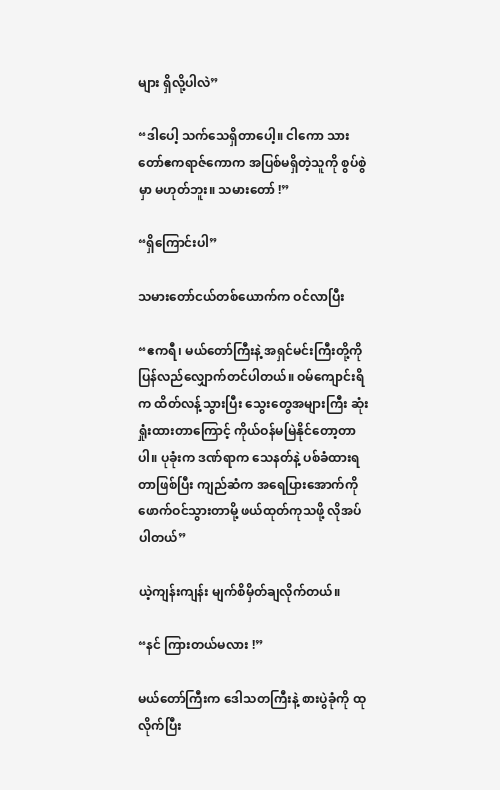များ ရှိလို့ပါလဲ”

“ဒါပေါ့ သက်သေရှိတာပေါ့။ ငါကော သားတော်ဧကရာဇ်ကောက အပြစ်မရှိတဲ့သူကို စွပ်စွဲမှာ မဟုတ်ဘူး။ သမားတော် !”

“ရှိကြောင်းပါ”

သမားတော်ငယ်တစ်ယောက်က ဝင်လာပြီး

“ဧကရီ၊ မယ်တော်ကြီးနဲ့ အရှင်မင်းကြီးတို့ကို ပြန်လည်လျှောက်တင်ပါတယ်။ ဝမ်ကျောင်းရိက ထိတ်လန့်သွားပြီး သွေးတွေအများကြီး ဆုံးရှုံးထားတာကြောင့် ကိုယ်ဝန်မမြဲနိုင်တော့တာပါ။ ပုခုံးက ဒဏ်ရာက သေနတ်နဲ့ ပစ်ခံထားရတာဖြစ်ပြီး ကျည်ဆံက အရေပြားအောက်ကို ဖောက်ဝင်သွားတာမို့ ဖယ်ထုတ်ကုသဖို့ လိုအပ်ပါတယ်”

ယဲ့ကျန်းကျန်း မျက်စိမှိတ်ချလိုက်တယ်။

“နင် ကြားတယ်မလား !”

မယ်တော်ကြီးက ဒေါသတကြီးနဲ့ စားပွဲခုံကို ထုလိုက်ပြီး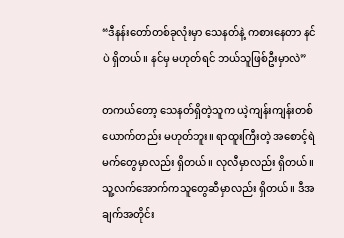“ဒီနန်းတော်တစ်ခုလုံးမှာ သေနတ်နဲ့ ကစားနေတာ နင်ပဲ ရှိတယ်။ နင်မှ မဟုတ်ရင် ဘယ်သူဖြစ်ဦးမှာလဲ”

တကယ်တော့ သေနတ်ရှိတဲ့သူက ယဲ့ကျန်းကျန်းတစ်ယောက်တည်း မဟုတ်ဘူး။ ရာထူးကြီးတဲ့ အစောင့်ရဲမက်တွေမှာလည်း ရှိတယ်။ လုလီမှာလည်း ရှိတယ်။ သူ့လက်အောက်ကသူတွေဆီမှာလည်း ရှိတယ်။ ဒီအချက်အတိုင်း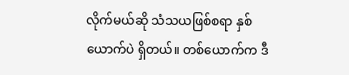လိုက်မယ်ဆို သံသယဖြစ်စရာ နှစ်ယောက်ပဲ ရှိတယ်။ တစ်ယောက်က ဒီ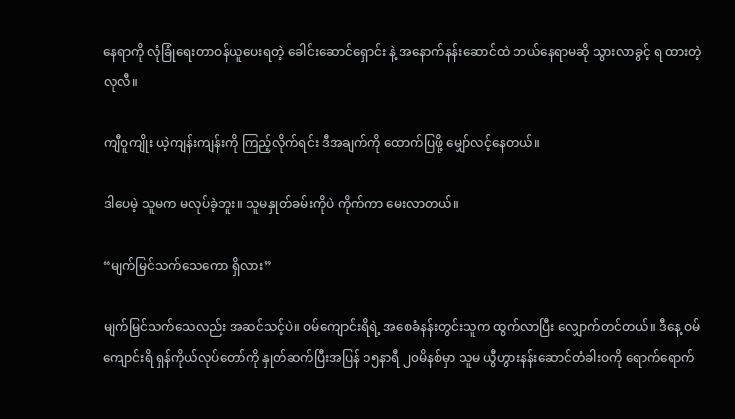နေရာကို လုံခြုံရေးတာဝန်ယူပေးရတဲ့ ခေါင်းဆောင်ရှောင်း နဲ့ အနောက်နန်းဆောင်ထဲ ဘယ်နေရာမဆို သွားလာခွင့် ရ ထားတဲ့ လုလီ။

ကျီဝူကျိုး ယဲ့ကျန်းကျန်းကို ကြည့်လိုက်ရင်း ဒီအချက်ကို ထောက်ပြဖို့ မျှော်လင့်နေတယ်။

ဒါပေမဲ့ သူမက မလုပ်ခဲ့ဘူး။ သူမနှုတ်ခမ်းကိုပဲ ကိုက်ကာ မေးလာတယ်။

“မျက်မြင်သက်သေကော ရှိလား”

မျက်မြင်သက်သေလည်း အဆင်သင့်ပဲ။ ဝမ်ကျောင်းရိရဲ့ အစေခံနန်းတွင်းသူက ထွက်လာပြီး လျှောက်တင်တယ်။ ဒီနေ့ ဝမ်ကျောင်းရိ ရှန်ကိုယ်လုပ်တော်ကို နှုတ်ဆက်ပြီးအပြန် ၁၅နာရီ ၂၀မိနစ်မှာ သူမ ယွီဟွားနန်းဆောင်တံခါးဝကို ရောက်‌ရောက်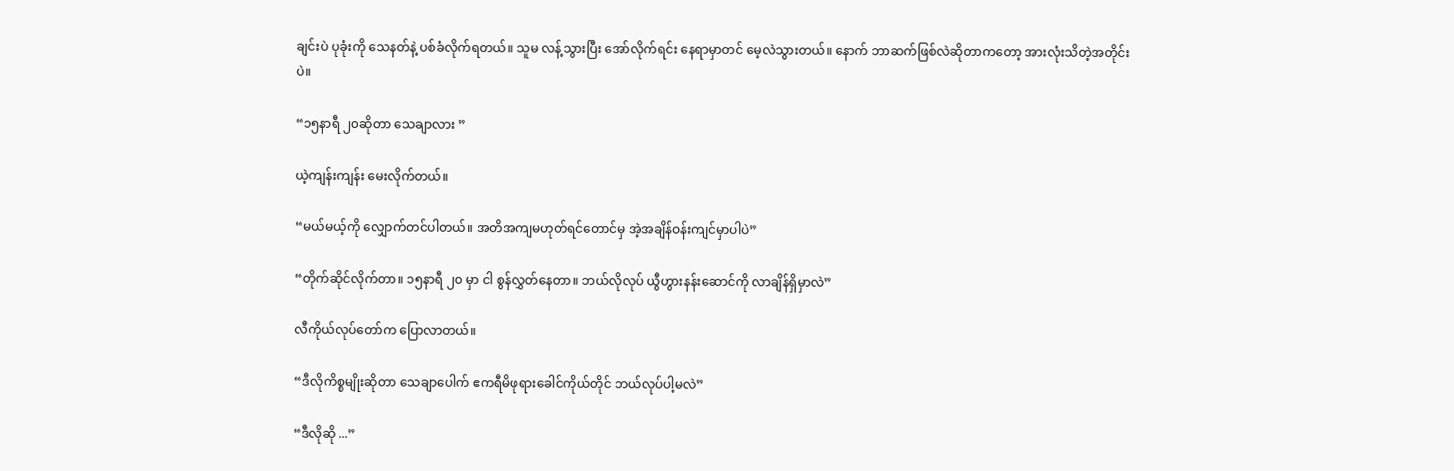ချင်းပဲ ပုခုံးကို သေနတ်နဲ့ ပစ်ခံလိုက်ရတယ်။ သူမ လန့်သွားပြီး အော်လိုက်ရင်း နေရာမှာတင် မေ့လဲသွားတယ်။ နောက် ဘာဆက်ဖြစ်လဲဆိုတာကတော့ အားလုံးသိတဲ့အတိုင်းပဲ။

“၁၅နာရီ ၂၀ဆိုတာ သေချာလား ”

ယဲ့ကျန်းကျန်း မေးလိုက်တယ်။

“မယ်မယ့်ကို လျှောက်တင်ပါတယ်။ အတိအကျမဟုတ်ရင်တောင်မှ အဲ့အချိန်ဝန်းကျင်မှာပါပဲ”

“တိုက်ဆိုင်လိုက်တာ။ ၁၅နာရီ ၂၀ မှာ ငါ စွန်လွှတ်နေတာ။ ဘယ်လိုလုပ် ယွီဟွားနန်းဆောင်ကို လာချိန်ရှိမှာလဲ”

လီကိုယ်လုပ်တော်က ပြောလာတယ်။

“ဒီလိုကိစ္စမျိုးဆိုတာ သေချာပေါက် ဧကရီမိဖုရားခေါင်ကိုယ်တိုင် ဘယ်လုပ်ပါ့မလဲ”

“ဒီလိုဆို ...”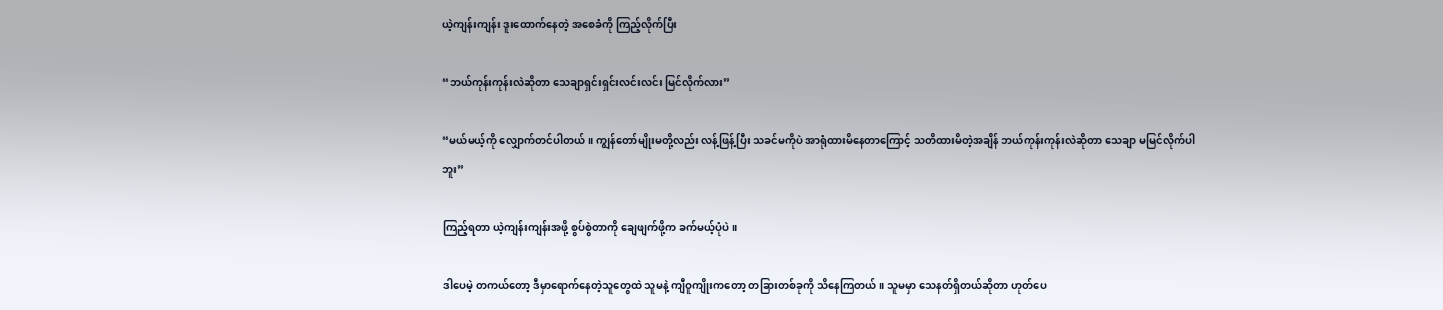ယဲ့ကျန်းကျန်း ဒူး‌ထောက်‌နေတဲ့ အစေခံကို ကြည့်လိုက်ပြီး

“ဘယ်ကုန်းကုန်းလဲဆိုတာ သေချာရှင်းရှင်းလင်းလင်း မြင်လိုက်လား”

“မယ်မယ့်ကို လျှောက်တင်ပါတယ်။ ကျွန်တော်မျိုးမတို့လည်း လန့်ဖြန့်ပြီး သခင်မကိုပဲ အာရုံထားမိနေတာကြောင့် သတိထားမိတဲ့အချိန် ဘယ်ကုန်းကုန်းလဲဆိုတာ သေချာ မမြင်လိုက်ပါဘူး”

ကြည့်ရတာ ယဲ့ကျန်းကျန်းအဖို့ စွပ်စွဲတာကို ချေဖျက်ဖို့က ခက်မယ့်ပုံပဲ။

ဒါပေမဲ့ တကယ်တော့ ဒီမှာရောက်နေတဲ့သူတွေထဲ သူမနဲ့ ကျီဝူကျိုးကတော့ တခြားတစ်ခုကို သိနေကြတယ်။ သူမမှာ သေနတ်ရှိတယ်ဆိုတာ ဟုတ်ပေ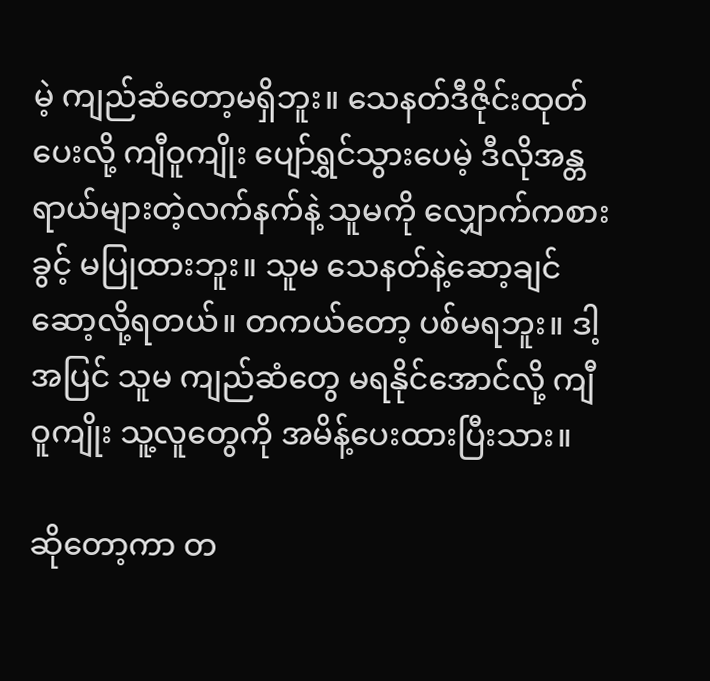မဲ့ ကျည်ဆံတော့မရှိဘူး။ သေနတ်ဒီဇိုင်းထုတ်ပေးလို့ ကျီဝူကျိုး ပျော်ရွှင်သွားပေမဲ့ ဒီလိုအန္တရာယ်များတဲ့လက်နက်နဲ့ သူမကို လျှောက်ကစားခွင့် မပြုထားဘူး။ သူမ သေနတ်နဲ့ဆော့ချင် ဆော့လို့ရတယ်။ တကယ်တော့ ပစ်မရဘူး။ ဒါ့အပြင် သူမ ကျည်ဆံတွေ မရနိုင်အောင်လို့ ကျီဝူကျိုး သူ့လူတွေကို အမိန့်ပေးထားပြီးသား။

ဆိုတော့ကာ တ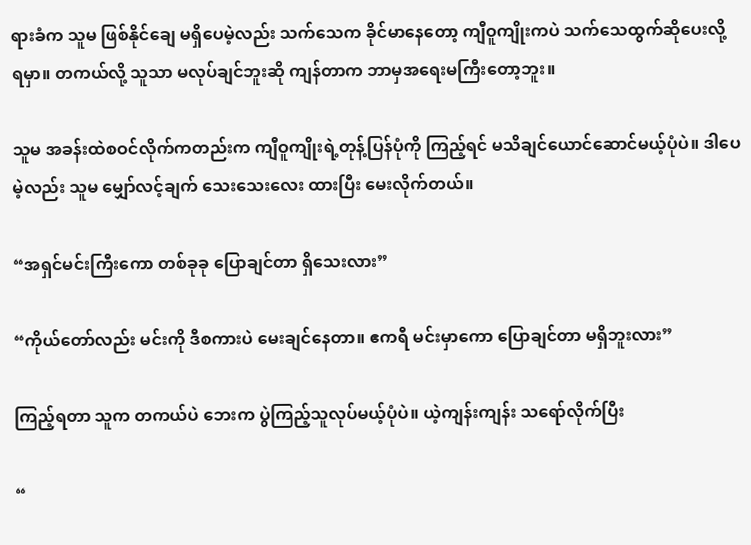ရားခံက သူမ ဖြစ်နိုင်ချေ မရှိပေမဲ့လည်း သက်သေက ခိုင်မာနေတော့ ကျီဝူကျိုးကပဲ သက်သေထွက်ဆိုပေးလို့ ရမှာ။ တကယ်လို့ သူသာ မလုပ်ချင်ဘူးဆို ကျန်တာက ဘာမှအရေးမကြီးတော့ဘူး။

သူမ အခန်းထဲစဝင်လိုက်ကတည်းက ကျီဝူကျိုးရဲ့တုန့်ပြန်ပုံကို ကြည့်ရင် မသိချင်ယောင်ဆောင်မယ့်ပုံပဲ။ ဒါပေမဲ့လည်း သူမ မျှော်လင့်ချက် သေးသေးလေး ထားပြီး မေးလိုက်တယ်။

“အရှင်မင်းကြီးကော တစ်ခုခု ပြောချင်တာ ရှိသေးလား”

“ကိုယ်တော်လည်း မင်းကို ဒီစကားပဲ မေးချင်နေတာ။ ဧကရီ မင်းမှာကော ပြောချင်တာ မရှိဘူးလား”

ကြည့်ရတာ သူက တကယ်ပဲ ဘေးက ပွဲကြည့်သူလုပ်မယ့်ပုံပဲ။ ယဲ့ကျန်းကျန်း သရော်လိုက်ပြီး

“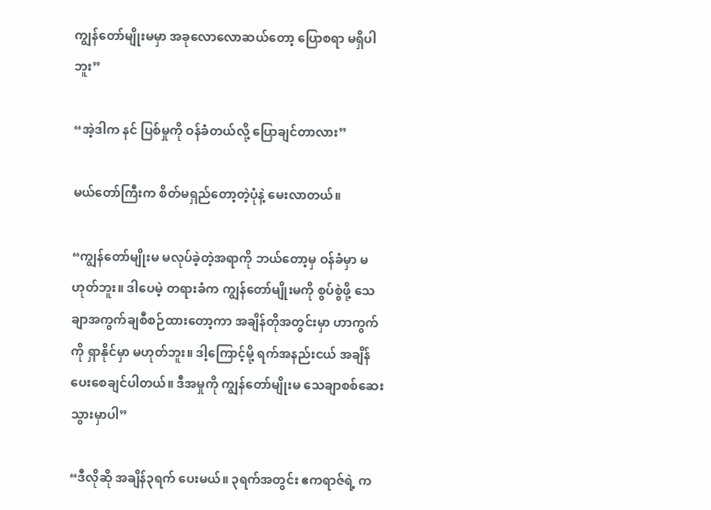ကျွန်တော်မျိုးမမှာ အခုလောလောဆယ်တော့ ပြောစရာ မရှိပါဘူး”

“အဲ့ဒါက နင် ပြစ်မှုကို ဝန်ခံတယ်လို့ ပြောချင်တာလား”

မယ်တော်ကြီးက စိတ်မရှည်တော့တဲ့ပုံနဲ့ မေးလာတယ်။

“ကျွန်တော်မျိုးမ မလုပ်ခဲ့တဲ့အရာကို ဘယ်တော့မှ ဝန်ခံမှာ မဟုတ်ဘူး။ ဒါပေမဲ့ တရားခံက ကျွန်တော်မျိုးမကို စွပ်စွဲဖို့ သေချာအကွက်ချစီစဉ်ထားတော့ကာ အချိန်တိုအတွင်းမှာ ဟာကွက်ကို ရှာနိုင်မှာ မဟုတ်ဘူး။ ဒါ့ကြောင့်မို့ ရက်အနည်းငယ် အချိန်ပေးစေချင်ပါတယ်။ ဒီအမှုကို ကျွန်တော်မျိုးမ သေချာစစ်ဆေးသွားမှာပါ”

“ဒီလိုဆို အချိန်၃ရက် ပေးမယ်။ ၃ရက်အတွင်း ဧကရာဇ်ရဲ့ က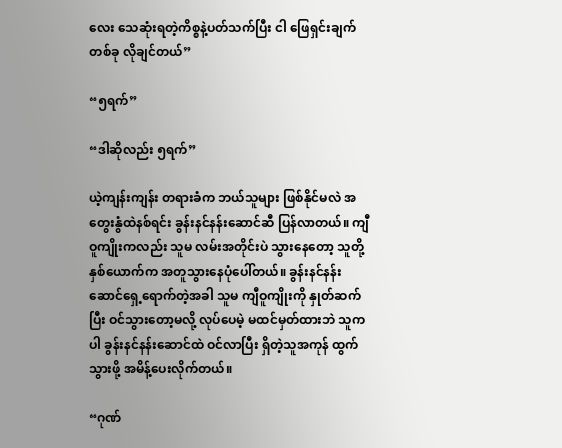လေး သေဆုံးရတဲ့ကိစ္စနဲ့ပတ်သက်ပြီး ငါ ဖြေရှင်းချက် တစ်ခု လိုချင်တယ်”

“၅ရက်”

“ဒါဆိုလည်း ၅ရက်”

ယဲ့ကျန်းကျန်း တရားခံက ဘယ်သူများ ဖြစ်နိုင်မလဲ အတွေးနွံထဲနစ်ရင်း ခွန်းနင်နန်းဆောင်ဆီ ပြန်လာတယ်။ ကျီဝူကျိုးကလည်း သူမ လမ်းအတိုင်းပဲ သွားနေတော့ သူတို့နှစ်ယောက်က အတူသွားနေပုံပေါ်တယ်။ ခွန်းနင်နန်းဆောင်ရှေ့ရောက်တဲ့အခါ သူမ ကျီဝူကျိုးကို နှုတ်ဆက်ပြီး ဝင်သွားတော့မလို့ လုပ်ပေမဲ့ မထင်မှတ်ထားဘဲ သူကပါ ခွန်းနင်နန်းဆောင်ထဲ ဝင်လာပြီး ရှိတဲ့သူအကုန် ထွက်သွားဖို့ အမိန့်ပေးလိုက်တယ်။

“ဂုဏ်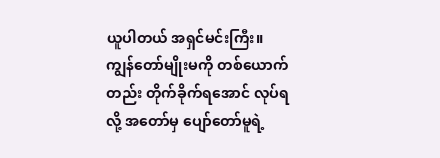ယူပါတယ် အရှင်မင်းကြီး။ ကျွန်တော်မျိုးမကို တစ်ယောက်တည်း တိုက်ခိုက်ရအောင် လုပ်ရလို့ အတော်မှ ပျော်တော်မူရဲ့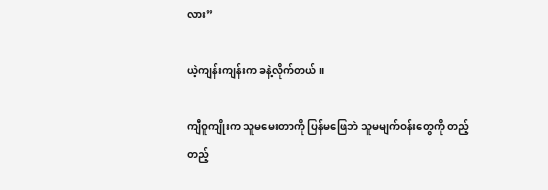လား”

ယဲ့ကျန်းကျန်းက ခနဲ့လိုက်တယ်။

ကျီဝူကျိုးက သူမမေးတာကို ပြန်မဖြေဘဲ သူမမျက်ဝန်းတွေကို တည့်တည့်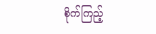စိုက်ကြည့်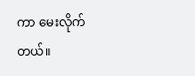ကာ မေးလိုက်တယ်။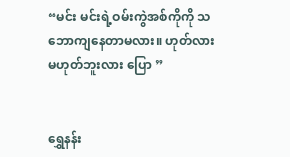“မင်း မင်းရဲ့ဝမ်းကွဲအစ်ကိုကို သဘောကျနေတာမလား။ ဟုတ်လား မဟုတ်ဘူးလား ပြော ”


ရွှေနန်း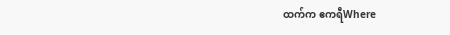ထက်က ဧကရီWhere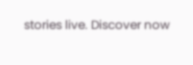stories live. Discover now